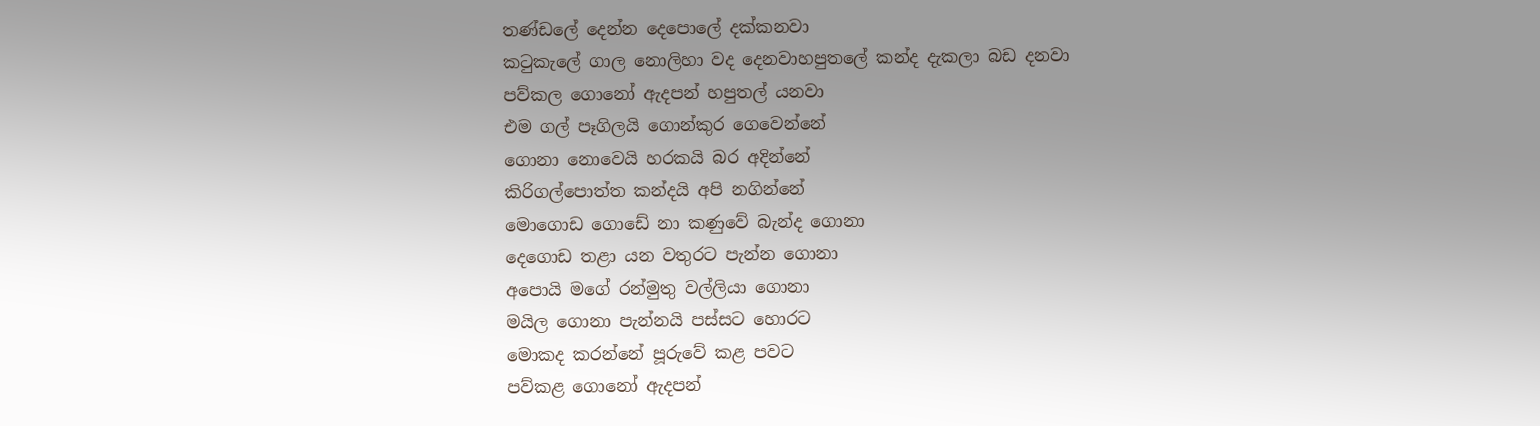තණ්ඩලේ දෙන්න දෙපොලේ දක්කනවා
කටුකැලේ ගාල නොලිහා වද දෙනවාහපුතලේ කන්ද දැකලා බඩ දනවා
පව්කල ගොනෝ ඇදපන් හපුතල් යනවා
එම ගල් පෑගිලයි ගොන්කුර ගෙවෙන්නේ
ගොනා නොවෙයි හරකයි බර අදින්නේ
කිරිගල්පොත්ත කන්දයි අපි නගින්නේ
මොගොඩ ගොඩේ නා කණුවේ බැන්ද ගොනා
දෙගොඩ තළා යන වතුරට පැන්න ගොනා
අපොයි මගේ රන්මුතු වල්ලියා ගොනා
මයිල ගොනා පැන්නයි පස්සට හොරට
මොකද කරන්නේ පූරුවේ කළ පවට
පව්කළ ගොනෝ ඇදපන්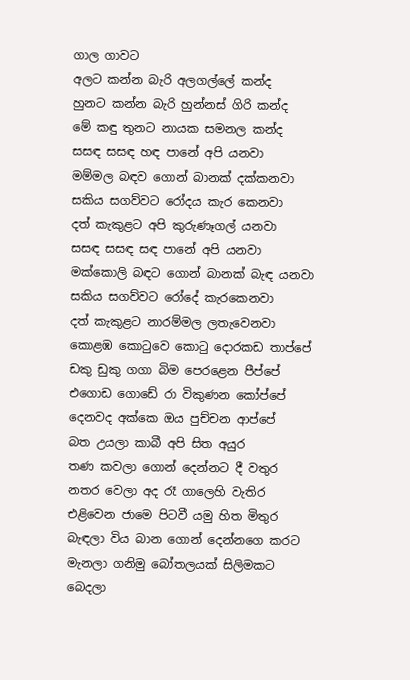ගාල ගාවට
අලට කන්න බැරි අලගල්ලේ කන්ද
හුනට කන්න බැරි හුන්නස් ගිරි කන්ද
මේ කඳු තුනට නායක සමනල කන්ද
සසඳ සසඳ හඳ පානේ අපි යනවා
මම්මල බඳව ගොන් බානක් දක්කනවා
සකිය සගව්වට රෝදය කැර කෙනවා
දත් කැකුළට අපි කුරුණෑගල් යනවා
සසඳ සසඳ සඳ පානේ අපි යනවා
මක්කොලි බඳට ගොන් බානක් බැඳ යනවා
සකිය සගව්වට රෝදේ කැරකෙනවා
දත් කැකුළට නාරම්මල ලතැවෙනවා
කොළඹ කොටුවෙ කොටු දොරකඩ තාප්පේ
ඩකු ඩුකු ගගා බිම පෙරළෙන පීප්පේ
එගොඩ ගොඩේ රා විකුණන කෝප්පේ
දෙනවද අක්කෙ ඔය පුච්චන ආප්පේ
බත උයලා කාබී අපි සිත අයුර
තණ කවලා ගොන් දෙන්නට දී වතුර
නතර වෙලා අද රෑ ගාලෙහි වැතිර
එළිවෙන ජාමෙ පිටවී යමු හිත මිතුර
බැඳලා විය බාන ගොන් දෙන්නගෙ කරට
මැනලා ගනිමු බෝතලයක් සිලිමකට
බෙදලා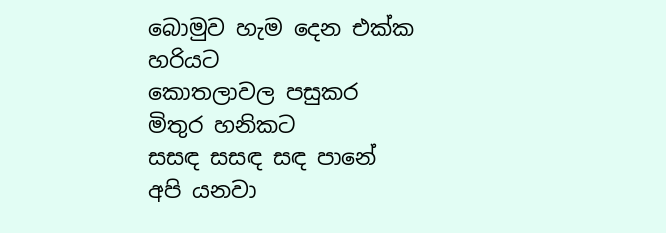බොමුව හැම දෙන එක්ක හරියට
කොතලාවල පසුකර මිතුර හනිකට
සසඳ සසඳ සඳ පානේ අපි යනවා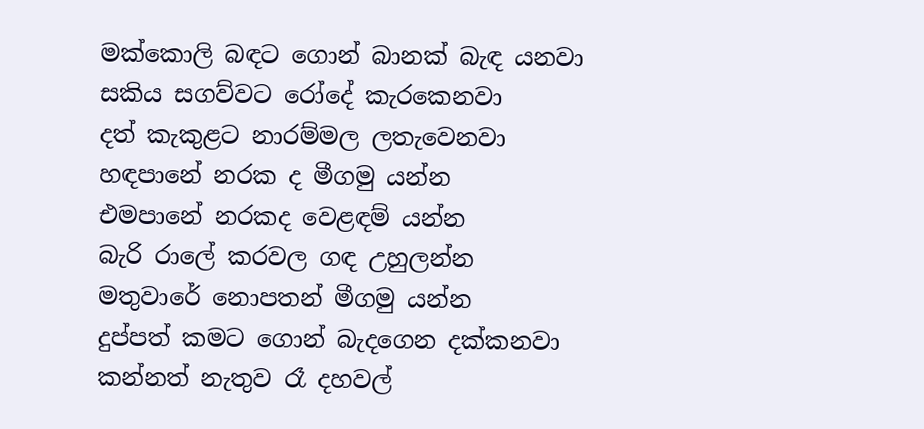මක්කොලි බඳට ගොන් බානක් බැඳ යනවා
සකිය සගව්වට රෝදේ කැරකෙනවා
දත් කැකුළට නාරම්මල ලතැවෙනවා
හඳපානේ නරක ද මීගමු යන්න
එමපානේ නරකද වෙළඳම් යන්න
බැරි රාලේ කරවල ගඳ උහුලන්න
මතුවාරේ නොපතන් මීගමු යන්න
දුප්පත් කමට ගොන් බැදගෙන දක්කනවා
කන්නත් නැතුව රෑ දහවල්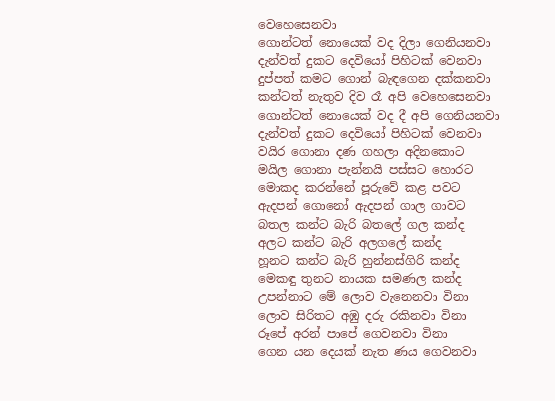වෙහෙසෙනවා
ගොන්ටත් නොයෙක් වද දිලා ගෙනියනවා
දැන්වත් දුකට දෙවියෝ පිහිටක් වෙනවා
දුප්පත් කමට ගොන් බැඳගෙන දක්කනවා
කන්ටත් නැතුව දිව රෑ අපි වෙහෙසෙනවා
ගොන්ටත් නොයෙක් වද දී අපි ගෙනියනවා
දැන්වත් දුකට දෙවියෝ පිහිටක් වෙනවා
වයිර ගොනා දණ ගහලා අදිනකොට
මයිල ගොනා පැන්නයි පස්සට හොරට
මොකද කරන්නේ පූරුවේ කළ පවට
ඇදපන් ගොනෝ ඇදපන් ගාල ගාවට
බතල කන්ට බැරි බතලේ ගල කන්ද
අලට කන්ට බැරි අලගලේ කන්ද
හූනට කන්ට බැරි හුන්නස්ගිරි කන්ද
මෙකඳු තුනට නායක සමණල කන්ද
උපන්නාට මේ ලොව වැනෙනවා විනා
ලොව සිරිතට අඹු දරු රකිනවා විනා
රූපේ අරන් පාපේ ගෙවනවා විනා
ගෙන යන දෙයක් නැත ණය ගෙවනවා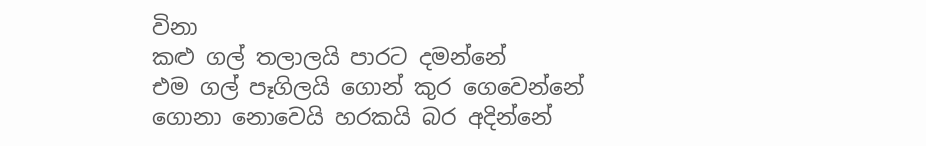විනා
කළු ගල් තලාලයි පාරට දමන්නේ
එම ගල් පෑගිලයි ගොන් කුර ගෙවෙන්නේ
ගොනා නොවෙයි හරකයි බර අදින්නේ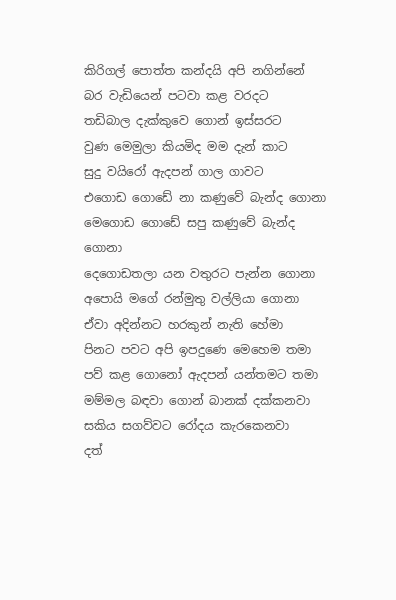කිරිගල් පොත්ත කන්දයි අපි නගින්නේ
බර වැඩියෙන් පටවා කළ වරදට
තඩිබාල දැක්කුවෙ ගොන් ඉස්සරට
වුණ මෙමුලා කියමිද මම දැන් කාට
සුදු වයිරෝ ඇදපන් ගාල ගාවට
එගොඩ ගොඩේ නා කණුවේ බැන්ද ගොනා
මෙගොඩ ගොඩේ සපු කණුවේ බැන්ද ගොනා
දෙගොඩතලා යන වතුරට පැන්න ගොනා
අපොයි මගේ රන්මුතු වල්ලියා ගොනා
ඒවා අදින්නට හරකුන් නැති හේමා
පිනට පවට අපි ඉපදුණෙ මෙහෙම තමා
පව් කළ ගොනෝ ඇදපන් යන්තමට තමා
මම්මල බඳවා ගොන් බානක් දක්කනවා
සකිය සගව්වට රෝදය කැරකෙනවා
දත්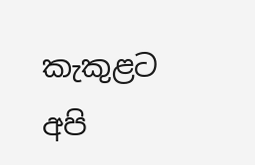කැකුළට අපි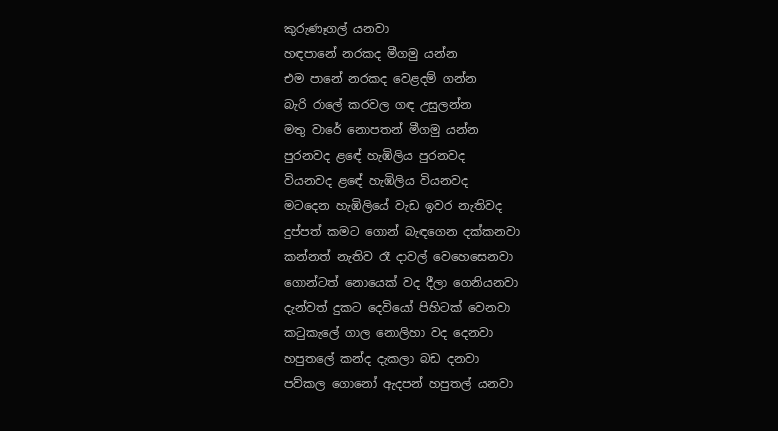කුරුණෑගල් යනවා
හඳපානේ නරකද මීගමු යන්න
එම පානේ නරකද වෙළදම් ගන්න
බැරි රාලේ කරවල ගඳ උසුලන්න
මතු වාරේ නොපතන් මීගමු යන්න
පුරනවද ළඳේ හැඹිලිය පුරනවද
වියනවද ළඳේ හැඹිලිය වියනවද
මටදෙන හැඹිලියේ වැඩ ඉවර නැතිවද
දුප්පත් කමට ගොන් බැඳගෙන දක්කනවා
කන්නත් නැතිව රෑ දාවල් වෙහෙසෙනවා
ගොන්ටත් නොයෙක් වද දීලා ගෙනියනවා
දැන්වත් දුකට දෙවියෝ පිහිටක් වෙනවා
කටුකැලේ ගාල නොලිහා වද දෙනවා
හපුතලේ කන්ද දැකලා බඩ දනවා
පව්කල ගොනෝ ඇදපන් හපුතල් යනවා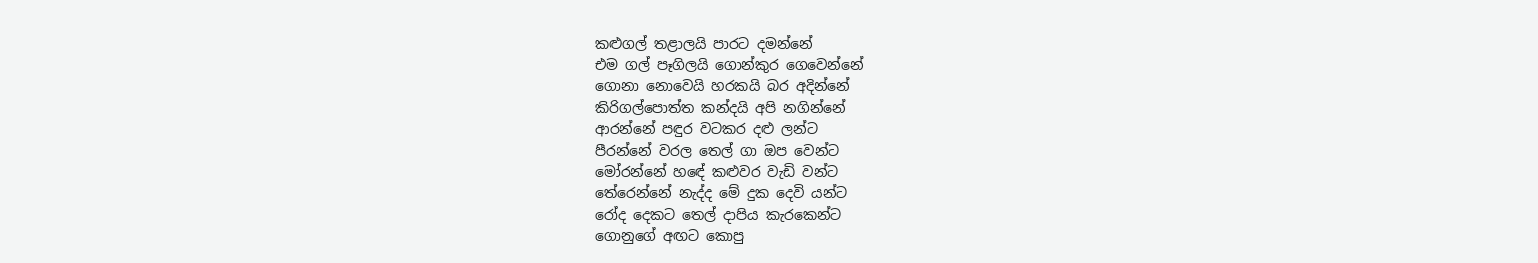කළුගල් තළාලයි පාරට දමන්නේ
එම ගල් පෑගිලයි ගොන්කුර ගෙවෙන්නේ
ගොනා නොවෙයි හරකයි බර අදින්නේ
කිරිගල්පොත්ත කන්දයි අපි නගින්නේ
ආරන්නේ පඳුර වටකර දළු ලන්ට
පීරන්නේ වරල තෙල් ගා ඔප වෙන්ට
මෝරන්නේ හඳේ කළුවර වැඩි වන්ට
තේරෙන්නේ නැද්ද මේ දුක දෙවි යන්ට
රෝද දෙකට තෙල් දාපිය කැරකෙන්ට
ගොනුගේ අඟට කොපු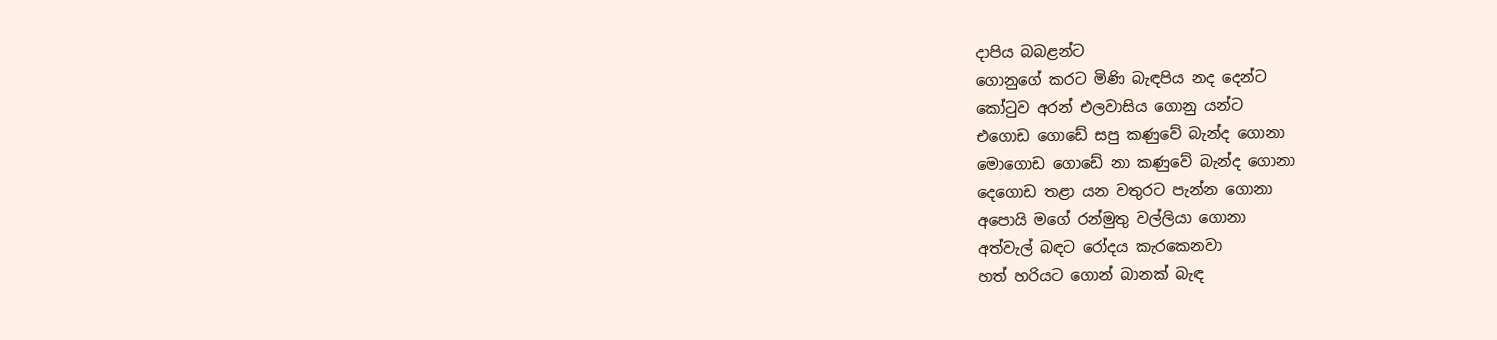දාපිය බබළන්ට
ගොනුගේ කරට මිණි බැඳපිය නද දෙන්ට
කෝටුව අරන් එලවාසිය ගොනු යන්ට
එගොඩ ගොඩේ සපු කණුවේ බැන්ද ගොනා
මොගොඩ ගොඩේ නා කණුවේ බැන්ද ගොනා
දෙගොඩ තළා යන වතුරට පැන්න ගොනා
අපොයි මගේ රන්මුතු වල්ලියා ගොනා
අත්වැල් බඳට රෝදය කැරකෙනවා
හත් හරියට ගොන් බානක් බැඳ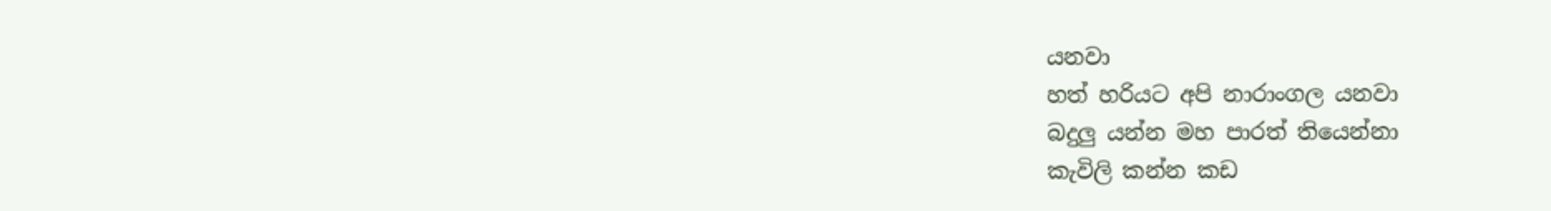යනවා
හත් හරියට අපි නාරාංගල යනවා
බදුලු යන්න මහ පාරත් තියෙන්නා
කැවිලි කන්න කඩ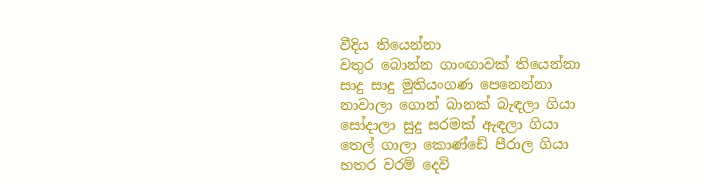වීදිය තියෙන්නා
වතුර බොන්න ගාංඟාවක් තියෙන්නා
සාදු සාදු මුතියංගණ පෙනෙන්නා
නාවාලා ගොන් බානක් බැඳලා ගියා
සෝදාලා සුදු සරමක් ඇඳලා ගියා
තෙල් ගාලා කොණ්ඩේ පීරාල ගියා
හතර වරම් දෙවි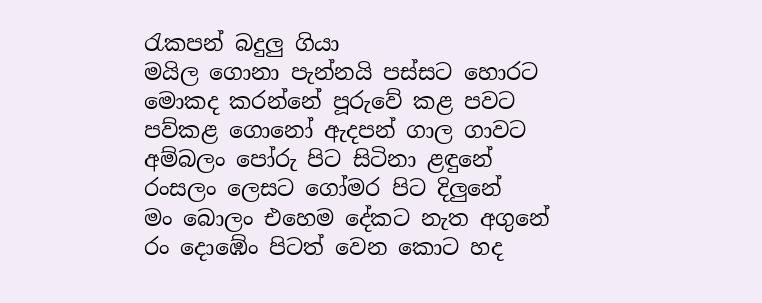රැකපන් බදුලු ගියා
මයිල ගොනා පැන්නයි පස්සට හොරට
මොකද කරන්නේ පූරුවේ කළ පවට
පව්කළ ගොනෝ ඇදපන් ගාල ගාවට
අම්බලං පෝරු පිට සිටිනා ළඳුනේ
රංසලං ලෙසට ගෝමර පිට දිලුනේ
මං බොලං එහෙම දේකට නැත අගුනේ
රං දොඹේං පිටත් වෙන කොට හද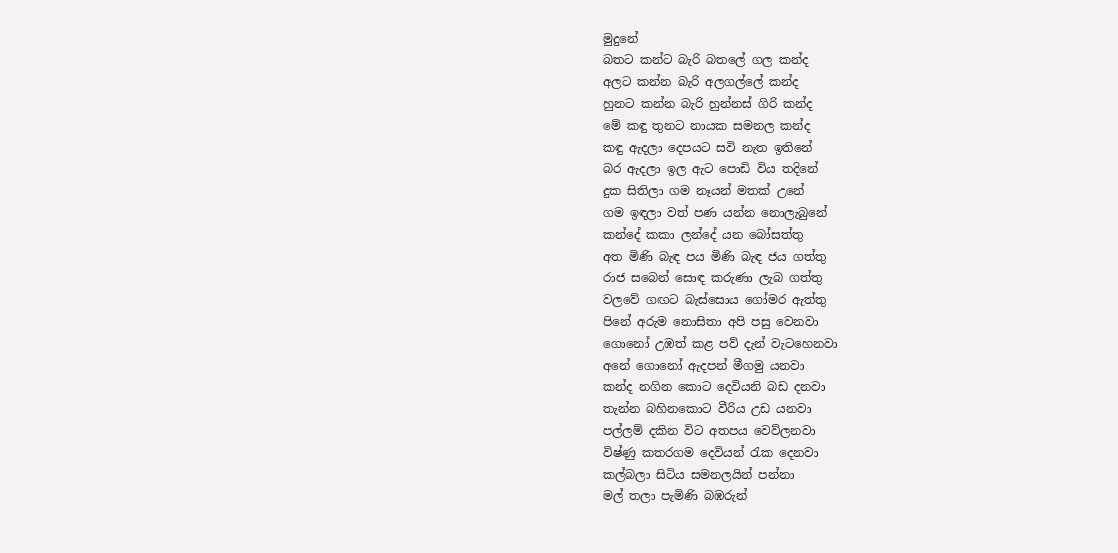මුදුනේ
බතට කන්ට බැරි බතලේ ගල කන්ද
අලට කන්න බැරි අලගල්ලේ කන්ද
හුනට කන්න බැරි හුන්නස් ගිරි කන්ද
මේ කඳු තුනට නායක සමනල කන්ද
කඳු ඇදලා දෙපයට සවි නැත ඉතිනේ
බර ඇදලා ඉල ඇට පොඩි විය තදිනේ
දුක සිතිලා ගම නෑයන් මතක් උනේ
ගම ඉඳලා වත් පණ යන්න නොලැබුනේ
කන්දේ කකා ලන්දේ යන බෝසත්තු
අත මිණි බැඳ පය මිණි බැඳ ජය ගත්තු
රාජ සබෙන් සොඳ කරුණා ලැබ ගත්තු
වලවේ ගඟට බැස්සොය ගෝමර ඇත්තු
පිනේ අරුම නොසිතා අපි පසු වෙනවා
ගොනෝ උඹත් කළ පව් දැන් වැටහෙනවා
අනේ ගොනෝ ඇදපන් මීගමු යනවා
කන්ද නගින කොට දෙවියනි බඩ දනවා
තැන්න බහිනකොට වීරිය උඩ යනවා
පල්ලම් දකින විට අතපය වෙව්ලනවා
විෂ්ණු කතරගම දෙවියන් රැක දෙනවා
කල්බලා සිටිය සමනලයින් පන්නා
මල් තලා පැමිණි බඹරුන්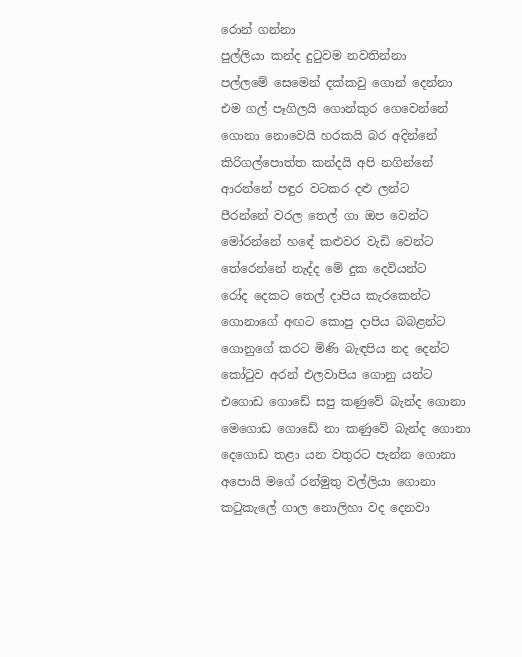රොන් ගන්නා
පුල්ලියා කන්ද දුටුවම නවතින්නා
පල්ලමේ සෙමෙන් දක්කවු ගොන් දෙන්නා
එම ගල් පෑගිලයි ගොන්කුර ගෙවෙන්නේ
ගොනා නොවෙයි හරකයි බර අදින්නේ
කිරිගල්පොත්ත කන්දයි අපි නගින්නේ
ආරන්නේ පඳුර වටකර දළු ලන්ට
පීරන්නේ වරල තෙල් ගා ඔප වෙන්ට
මෝරන්නේ හඳේ කළුවර වැඩි වෙන්ට
තේරෙන්නේ නැද්ද මේ දුක දෙවියන්ට
රෝද දෙකට තෙල් දාපිය කැරකෙන්ට
ගොනාගේ අඟට කොපු දාපිය බබළන්ට
ගොනුගේ කරට මිණි බැඳපිය නද දෙන්ට
කෝටුව අරන් එලවාපිය ගොනු යන්ට
එගොඩ ගොඩේ සපු කණුවේ බැන්ද ගොනා
මෙගොඩ ගොඩේ නා කණුවේ බැන්ද ගොනා
දෙගොඩ තළා යන වතුරට පැන්න ගොනා
අපොයි මගේ රන්මුතු වල්ලියා ගොනා
කටුකැලේ ගාල නොලිහා වද දෙනවා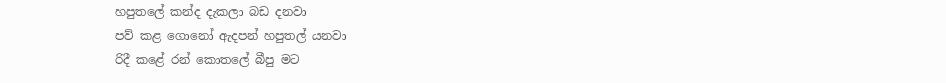හපුතලේ කන්ද දැකලා බඩ දනවා
පව් කළ ගොනෝ ඇදපන් හපුතල් යනවා
රිදී කළේ රන් කොතලේ බීපු මට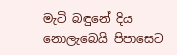මැටි බඳුනේ දිය නොලැබෙයි පිපාසෙට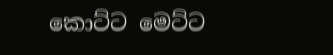කොට්ට මෙට්ට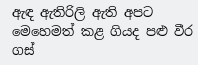ඇඳ ඇතිරිලි ඇති අපට
මෙහෙමත් කළ ගියද පළු වීර ගස්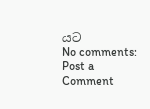යට
No comments:
Post a Comment